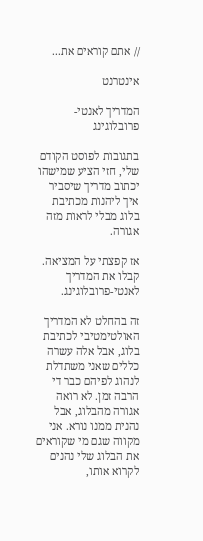// אתם קוראים את...

אינטרנט

המדריך לאנטי-פרובלוגינג

בתגובות לפוסט הקודם שלי, חזי הציע שמישהו יכתוב מדריך שיסביר איך ליהנות מכתיבת בלוג מבלי לראות מזה אגורה.

אז קפצתי על המציאה. קבלו את המדריך לאנטי-פרובלוגינג.

זה בהחלט לא המדריך האולטימטיבי לכתיבת בלוג, אבל אלה עשרה כללים שאני משתדלת לנהוג לפיהם כבר די הרבה זמן. לא רואה אגורה מהבלוג, אבל נהנית ממנו נורא. אני מקווה שגם מי שקוראים את הבלוג שלי נהנים לקרוא אותו,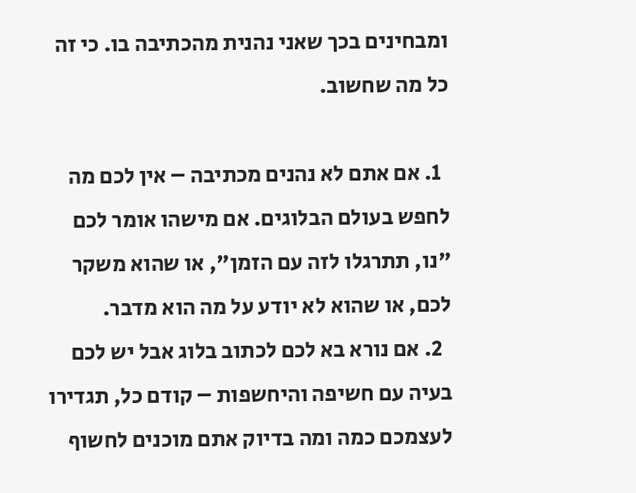ומבחינים בכך שאני נהנית מהכתיבה בו. כי זה כל מה שחשוב.

  1. אם אתם לא נהנים מכתיבה – אין לכם מה לחפש בעולם הבלוגים. אם מישהו אומר לכם "נו, תתרגלו לזה עם הזמן", או שהוא משקר לכם, או שהוא לא יודע על מה הוא מדבר.
  2. אם נורא בא לכם לכתוב בלוג אבל יש לכם בעיה עם חשיפה והיחשפות – קודם כל, תגדירו לעצמכם כמה ומה בדיוק אתם מוכנים לחשוף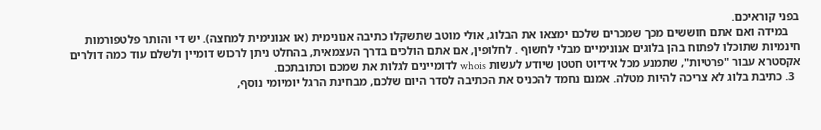בפני קוראיכם.
    במידה ואם אתם חוששים מכך שמכרים שלכם ימצאו את הבלוג, אולי מוטב שתשקלו כתיבה אנונימית (או אנונימית למחצה). יש די והותר פלטפורמות חינמיות שתוכלו לפתוח בהן בלוגים אנונימיים מבלי לחשוף . לחלופין, אם אתם הולכים בדרך העצמאית, בהחלט ניתן לרכוש דומיין ולשלם עוד כמה דולרים אקסטרא עבור "פרטיות", שתמנע מכל אידיוט חטטן שיודע לעשות whois לדומיינים לגלות את שמכם וכתובתכם.
  3. כתיבת בלוג לא צריכה להיות מטלה. אמנם נחמד להכניס את הכתיבה לסדר היום שלכם, מבחינת הרגל יומיומי נוסף,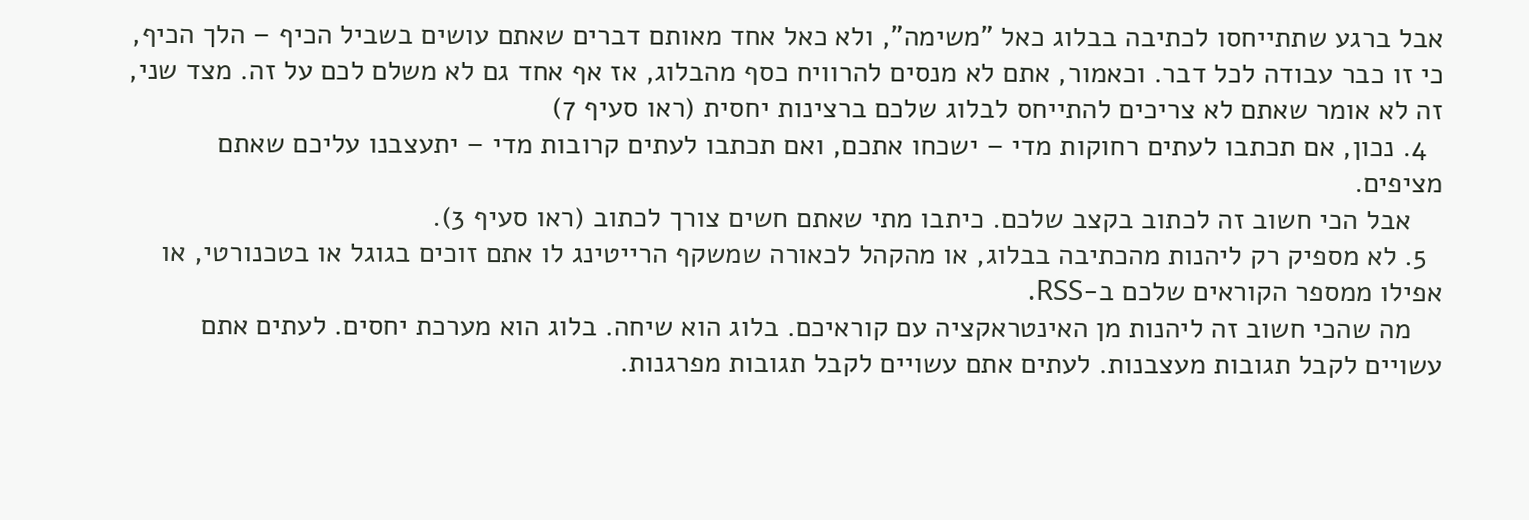אבל ברגע שתתייחסו לכתיבה בבלוג כאל "משימה", ולא כאל אחד מאותם דברים שאתם עושים בשביל הכיף – הלך הכיף, כי זו כבר עבודה לכל דבר. וכאמור, אתם לא מנסים להרוויח כסף מהבלוג, אז אף אחד גם לא משלם לכם על זה. מצד שני, זה לא אומר שאתם לא צריכים להתייחס לבלוג שלכם ברצינות יחסית (ראו סעיף 7)
  4. נכון, אם תכתבו לעתים רחוקות מדי – ישכחו אתכם, ואם תכתבו לעתים קרובות מדי – יתעצבנו עליכם שאתם מציפים.
    אבל הכי חשוב זה לכתוב בקצב שלכם. כיתבו מתי שאתם חשים צורך לכתוב (ראו סעיף 3).
  5. לא מספיק רק ליהנות מהכתיבה בבלוג, או מהקהל לכאורה שמשקף הרייטינג לו אתם זוכים בגוגל או בטכנורטי, או אפילו ממספר הקוראים שלכם ב-RSS.
    מה שהכי חשוב זה ליהנות מן האינטראקציה עם קוראיכם. בלוג הוא שיחה. בלוג הוא מערכת יחסים. לעתים אתם עשויים לקבל תגובות מעצבנות. לעתים אתם עשויים לקבל תגובות מפרגנות.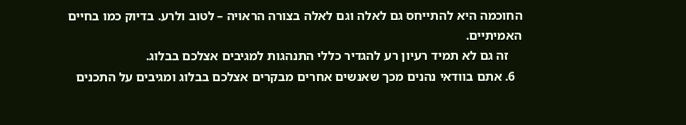החוכמה היא להתייחס גם לאלה וגם לאלה בצורה הראויה – לטוב ולרע. בדיוק כמו בחיים האמיתיים.
    זה גם לא תמיד רעיון רע להגדיר כללי התנהגות למגיבים אצלכם בבלוג.
  6. אתם בוודאי נהנים מכך שאנשים אחרים מבקרים אצלכם בבלוג ומגיבים על התכנים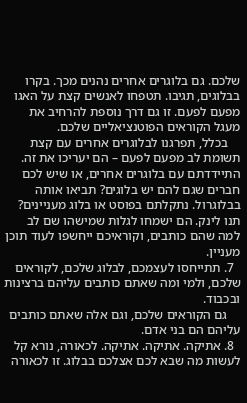שלכם. גם בלוגרים אחרים נהנים מכך. בקרו בבלוגים, תגיבו. תטפחו לאנשים קצת על האגו מפעם לפעם. זו גם דרך נוספת להרחיב את מעגל הקוראים הפוטנציאליים שלכם.
    בכלל, תפרגנו לבלוגרים אחרים עם קצת תשומת לב מפעם לפעם – הם יעריכו את זה. התיידדתם עם בלוגרים אחרים, או שיש לכם חברים שגם להם יש בלוגים? תביאו אותה בבלוגרול. נתקלתם בפוסט או בלוג מעניינים? תנו לינק. הם ישמחו לגלות שמישהו שם לב למה שהם כותבים, וקוראיכם ייחשפו לעוד תוכן מעניין.
  7. תתייחסו לעצמכם, לבלוג שלכם, לקוראים שלכם, ולמי ומה שאתם כותבים עליהם ברצינות ובכבוד.
    גם הקוראים שלכם, וגם אלה שאתם כותבים עליהם הם בני אדם.
  8. אתיקה. אתיקה. אתיקה. לכאורה, נורא קל לעשות מה שבא לכם אצלכם בבלוג. זו לכאורה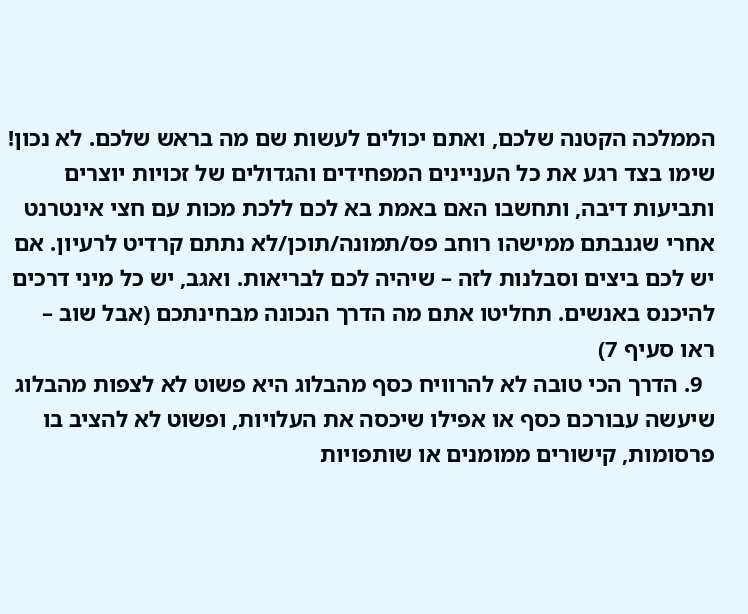הממלכה הקטנה שלכם, ואתם יכולים לעשות שם מה בראש שלכם. לא נכון! שימו בצד רגע את כל העניינים המפחידים והגדולים של זכויות יוצרים ותביעות דיבה, ותחשבו האם באמת בא לכם ללכת מכות עם חצי אינטרנט אחרי שגנבתם ממישהו רוחב פס/תמונה/תוכן/לא נתתם קרדיט לרעיון. אם יש לכם ביצים וסבלנות לזה – שיהיה לכם לבריאות. ואגב, יש כל מיני דרכים להיכנס באנשים. תחליטו אתם מה הדרך הנכונה מבחינתכם (אבל שוב – ראו סעיף 7)
  9. הדרך הכי טובה לא להרוויח כסף מהבלוג היא פשוט לא לצפות מהבלוג שיעשה עבורכם כסף או אפילו שיכסה את העלויות, ופשוט לא להציב בו פרסומות, קישורים ממומנים או שותפויות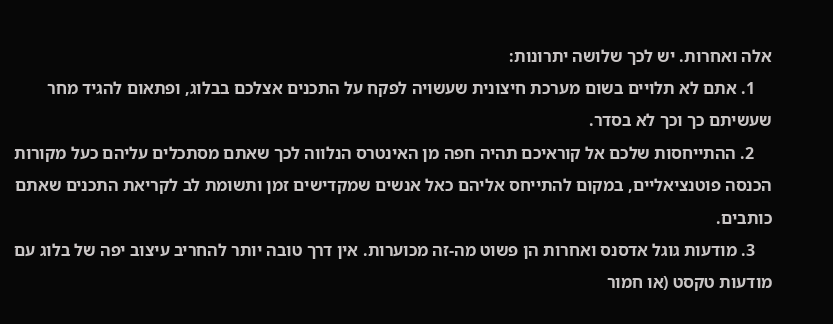אלה ואחרות. יש לכך שלושה יתרונות:
    1. אתם לא תלויים בשום מערכת חיצונית שעשויה לפקח על התכנים אצלכם בבלוג, ופתאום להגיד מחר שעשיתם כך וכך לא בסדר.
    2. ההתייחסות שלכם אל קוראיכם תהיה חפה מן האינטרס הנלווה לכך שאתם מסתכלים עליהם כעל מקורות הכנסה פוטנציאליים, במקום להתייחס אליהם כאל אנשים שמקדישים זמן ותשומת לב לקריאת התכנים שאתם כותבים.
    3. מודעות גוגל אדסנס ואחרות הן פשוט מה-זה מכוערות. אין דרך טובה יותר להחריב עיצוב יפה של בלוג עם מודעות טקסט (או חמור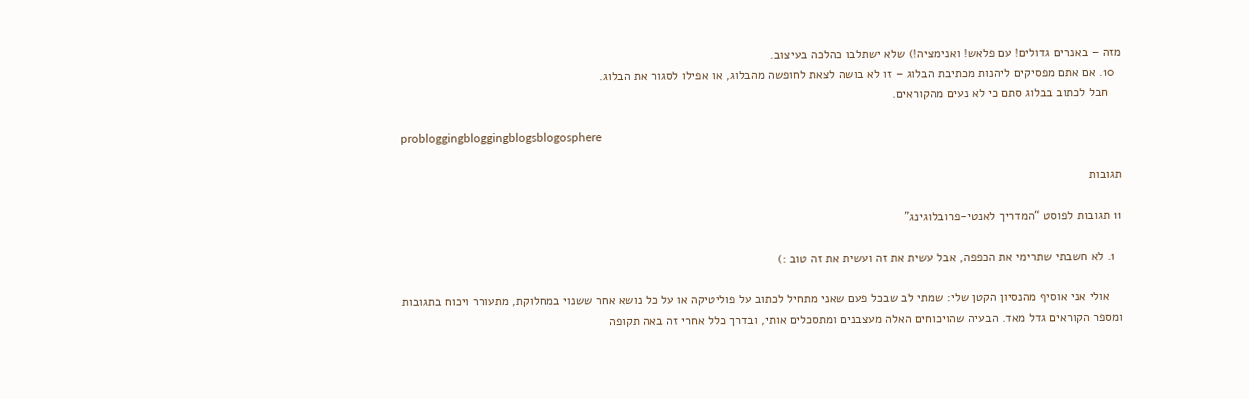מזה – באנרים גדולים! עם פלאש! ואנימציה!) שלא ישתלבו כהלכה בעיצוב.
  10. אם אתם מפסיקים ליהנות מכתיבת הבלוג – זו לא בושה לצאת לחופשה מהבלוג, או אפילו לסגור את הבלוג.
    חבל לכתוב בבלוג סתם כי לא נעים מהקוראים.

probloggingbloggingblogsblogosphere

תגובות

11 תגובות לפוסט “המדריך לאנטי-פרובלוגינג”

  1. לא חשבתי שתרימי את הכפפה, אבל עשית את זה ועשית את זה טוב :)

    אולי אני אוסיף מהנסיון הקטן שלי: שמתי לב שבכל פעם שאני מתחיל לכתוב על פוליטיקה או על כל נושא אחר ששנוי במחלוקת, מתעורר ויכוח בתגובות ומספר הקוראים גדל מאד. הבעיה שהויכוחים האלה מעצבנים ומתסכלים אותי, ובדרך כלל אחרי זה באה תקופה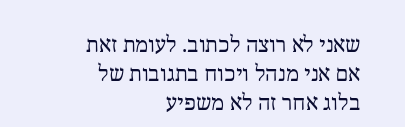שאני לא רוצה לכתוב. לעומת זאת אם אני מנהל ויכוח בתגובות של בלוג אחר זה לא משפיע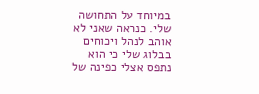במיוחד על התחושה שלי. כנראה שאני לא אוהב לנהל ויכוחים בבלוג שלי כי הוא נתפס אצלי כפינה של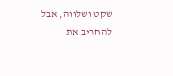שקט ושלווה, אבל להחריב את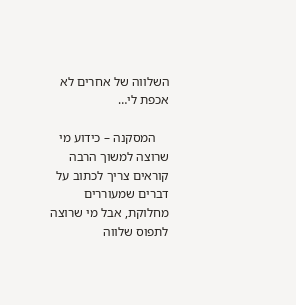השלווה של אחרים לא אכפת לי…

    המסקנה – כידוע מי שרוצה למשוך הרבה קוראים צריך לכתוב על דברים שמעוררים מחלוקת, אבל מי שרוצה לתפוס שלווה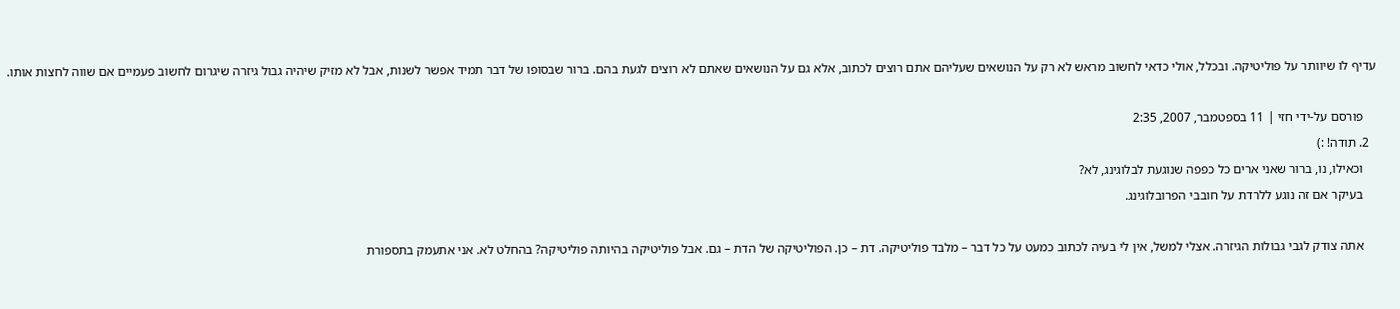עדיף לו שיוותר על פוליטיקה. ובכלל, אולי כדאי לחשוב מראש לא רק על הנושאים שעליהם אתם רוצים לכתוב, אלא גם על הנושאים שאתם לא רוצים לגעת בהם. ברור שבסופו של דבר תמיד אפשר לשנות, אבל לא מזיק שיהיה גבול גיזרה שיגרום לחשוב פעמיים אם שווה לחצות אותו.

    פורסם על-ידי חזי | 11 בספטמבר, 2007, 2:35
  2. תודה! :)
    וכאילו, נו, ברור שאני ארים כל כפפה שנוגעת לבלוגינג, לא?
    בעיקר אם זה נוגע ללרדת על חובבי הפרובלוגינג.

    אתה צודק לגבי גבולות הגיזרה. אצלי למשל, אין לי בעיה לכתוב כמעט על כל דבר – מלבד פוליטיקה. דת – כן. הפוליטיקה של הדת – גם. אבל פוליטיקה בהיותה פוליטיקה? בהחלט לא. אני אתעמק בתספורת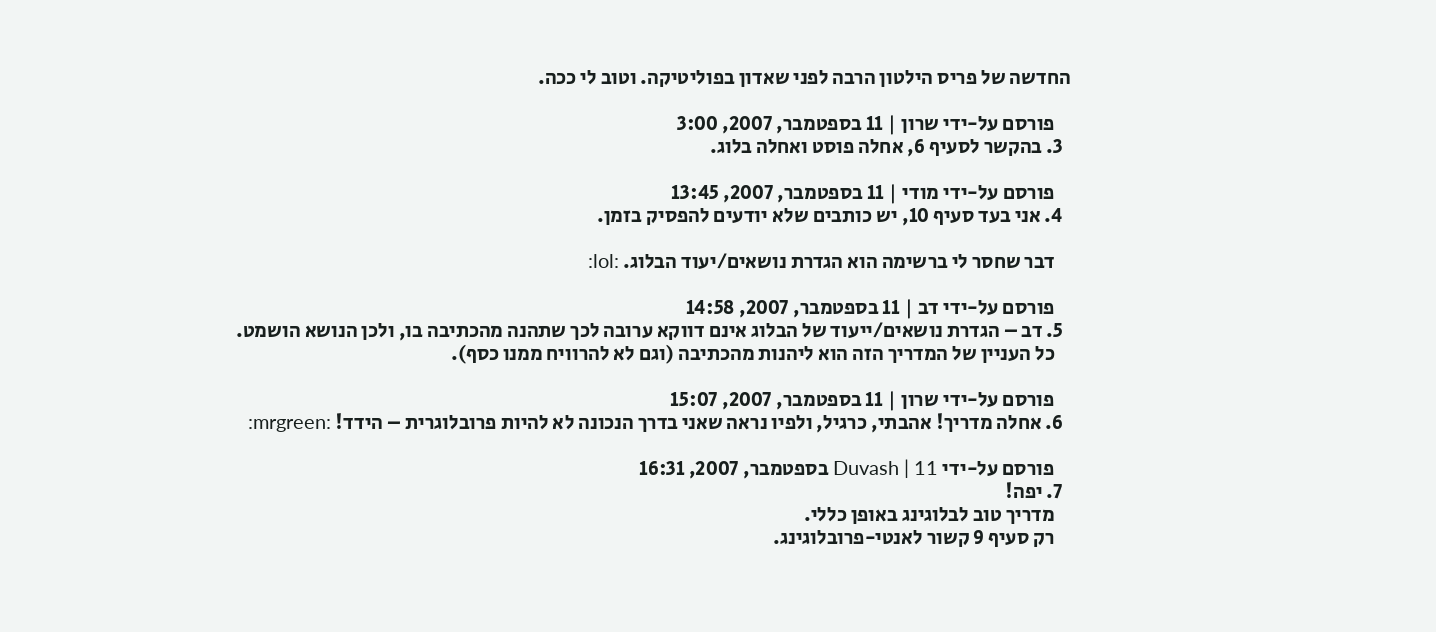החדשה של פריס הילטון הרבה לפני שאדון בפוליטיקה. וטוב לי ככה.

    פורסם על-ידי שרון | 11 בספטמבר, 2007, 3:00
  3. בהקשר לסעיף 6, אחלה פוסט ואחלה בלוג.

    פורסם על-ידי מודי | 11 בספטמבר, 2007, 13:45
  4. אני בעד סעיף 10, יש כותבים שלא יודעים להפסיק בזמן.

    דבר שחסר לי ברשימה הוא הגדרת נושאים/יעוד הבלוג. :lol:

    פורסם על-ידי דב | 11 בספטמבר, 2007, 14:58
  5. דב – הגדרת נושאים/ייעוד של הבלוג אינם דווקא ערובה לכך שתהנה מהכתיבה בו, ולכן הנושא הושמט.
    כל העניין של המדריך הזה הוא ליהנות מהכתיבה (וגם לא להרוויח ממנו כסף).

    פורסם על-ידי שרון | 11 בספטמבר, 2007, 15:07
  6. אחלה מדריך! אהבתי, כרגיל, ולפיו נראה שאני בדרך הנכונה לא להיות פרובלוגרית – הידד! :mrgreen:

    פורסם על-ידי Duvash | 11 בספטמבר, 2007, 16:31
  7. יפה!
    מדריך טוב לבלוגינג באופן כללי.
    רק סעיף 9 קשור לאנטי-פרובלוגינג.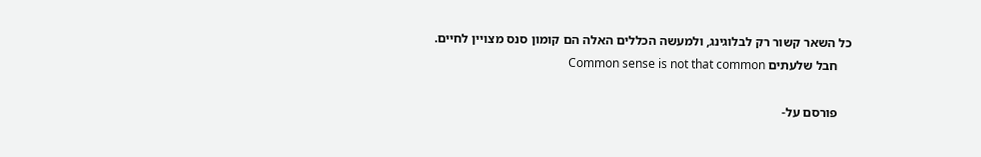כל השאר קשור רק לבלוגינג, ולמעשה הכללים האלה הם קומון סנס מצויין לחיים.
    חבל שלעתים Common sense is not that common

    פורסם על-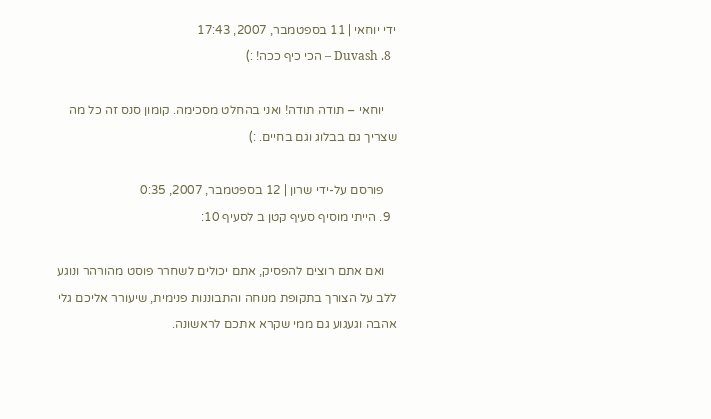ידי יוחאי | 11 בספטמבר, 2007, 17:43
  8. Duvash – הכי כיף ככה! :)

    יוחאי – תודה תודה! ואני בהחלט מסכימה. קומון סנס זה כל מה שצריך גם בבלוג וגם בחיים. :)

    פורסם על-ידי שרון | 12 בספטמבר, 2007, 0:35
  9. הייתי מוסיף סעיף קטן ב לסעיף 10:

    ואם אתם רוצים להפסיק, אתם יכולים לשחרר פוסט מהורהר ונוגע ללב על הצורך בתקופת מנוחה והתבוננות פנימית, שיעורר אליכם גלי אהבה וגעגוע גם ממי שקרא אתכם לראשונה.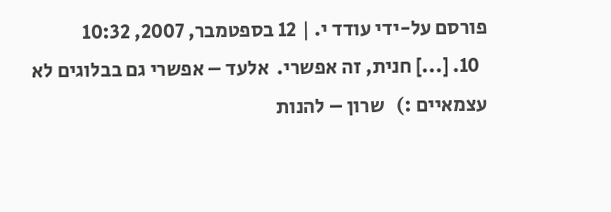פורסם על-ידי עודד י. | 12 בספטמבר, 2007, 10:32
  10. [...] חנית, זה אפשרי.  אלעד – אפשרי גם בבלוגים לא עצמאיים :)   שרון – להנות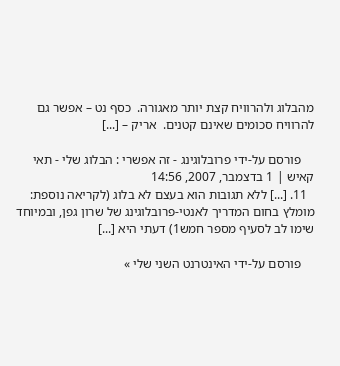מהבלוג ולהרוויח קצת יותר מאגורה.  כסף נט – אפשר גם להרוויח סכומים שאינם קטנים.  אריק – [...]

    פורסם על-ידי פרובלוגינג - זה אפשרי : הבלוג שלי - תאי קאיש | 1 בדצמבר, 2007, 14:56
  11. [...] ללא תגובות הוא בעצם לא בלוג (לקריאה נוספת: מומלץ בחום המדריך לאנטי-פרובלוגינג של שרון גפן, ובמיוחד שימו לב לסעיף מספר חמש1) דעתי היא [...]

    פורסם על-ידי האינטרנט השני שלי »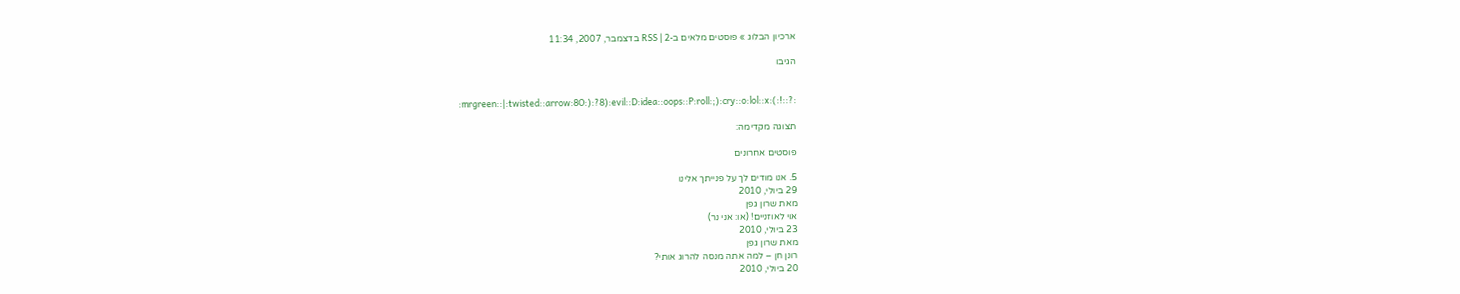ארכיון הבלוג » פוסטים מלאים ב-RSS | 2 בדצמבר, 2007, 11:34

הגיבו


:mrgreen::|:twisted::arrow:8O:):?8):evil::D:idea::oops::P:roll:;):cry::o:lol::x:(:!::?:

תצוגה מקדימה:

פוסטים אחרונים

5. אנו מודים לך על פנייתך אלינו
29 ביולי, 2010
מאת שרון גפן
אוי לאוזניים! (או: אני נר)
23 ביולי, 2010
מאת שרון גפן
רונן חן – למה אתה מנסה להרוג אותי?
20 ביולי, 2010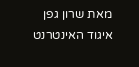מאת שרון גפן
איגוד האינטרנט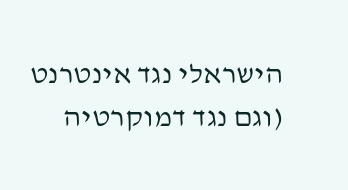הישראלי נגד אינטרנט (וגם נגד דמוקרטיה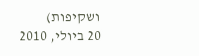ושקיפות)
20 ביולי, 2010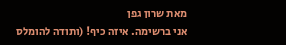מאת שרון גפן
אני ברשימה. איזה כיף! (ותודה להומלס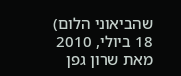שהביאוני הלום)
18 ביולי, 2010
מאת שרון גפן